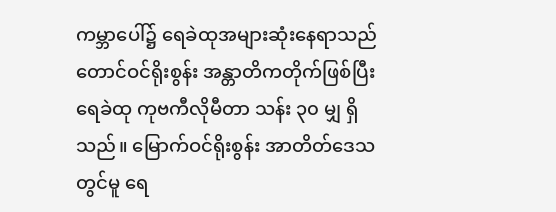ကမ္ဘာပေါ်၌ ရေခဲထုအများဆုံးနေရာသည် တောင်ဝင်ရိုးစွန်း အန္တာတိကတိုက်ဖြစ်ပြီး ရေခဲထု ကုဗကီလိုမီတာ သန်း ၃၀ မျှ ရှိသည်။ မြောက်ဝင်ရိုးစွန်း အာတိတ်ဒေသတွင်မူ ရေ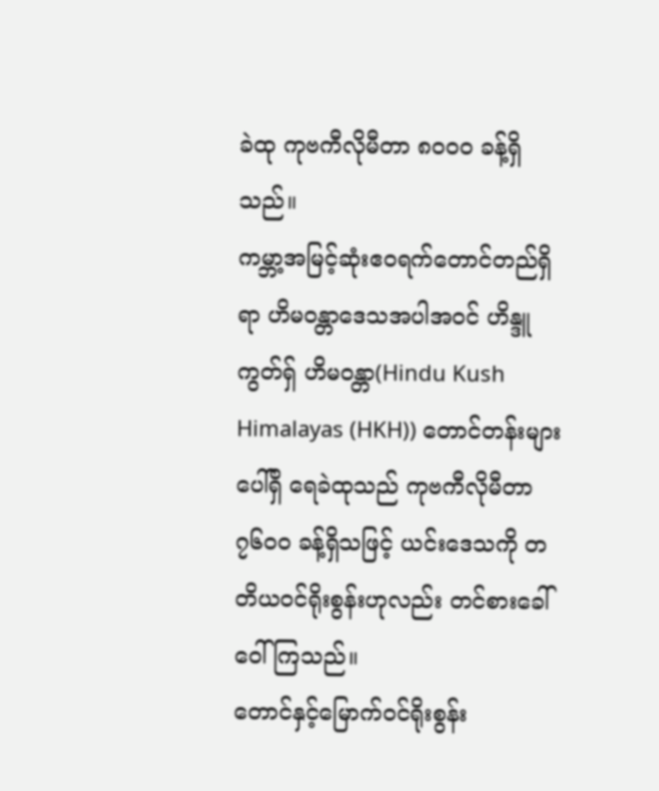ခဲထု ကုဗကီလိုမီတာ ၈၀၀၀ ခန့်ရှိသည်။
ကမ္ဘာ့အမြင့်ဆုံးဧဝရက်တောင်တည်ရှိရာ ဟိမဝန္တာဒေသအပါအဝင် ဟိန္ဒူကွတ်ရှ် ဟိမဝန္တာ(Hindu Kush Himalayas (HKH)) တောင်တန်းများပေါ်ရှိ ရေခဲထုသည် ကုဗကီလိုမီတာ ၇၆၀၀ ခန့်ရှိသဖြင့် ယင်းဒေသကို တတိယဝင်ရိုးစွန်းဟုလည်း တင်စားခေါ်ဝေါ်ကြသည်။
တောင်နှင့်မြောက်ဝင်ရိုးစွန်း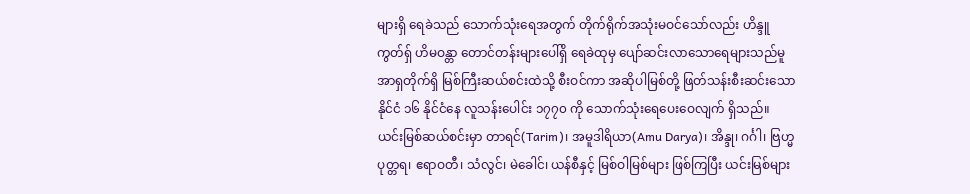များရှိ ရေခဲသည် သောက်သုံးရေအတွက် တိုက်ရိုက်အသုံးမဝင်သော်လည်း ဟိန္ဒူကွတ်ရှ် ဟိမဝန္တာ တောင်တန်းများပေါ်ရှိ ရေခဲထုမှ ပျော်ဆင်းလာသောရေများသည်မူ အာရှတိုက်ရှိ မြစ်ကြီးဆယ်စင်းထဲသို့ စီးဝင်ကာ အဆိုပါမြစ်တို့ ဖြတ်သန်းစီးဆင်းသော နိုင်ငံ ၁၆ နိုင်ငံနေ လူသန်းပေါင်း ၁၇၇၀ ကို သောက်သုံးရေပေးဝေလျက် ရှိသည်။
ယင်းမြစ်ဆယ်စင်းမှာ တာရင်(Tarim)၊ အမူဒါရိယာ(Amu Darya)၊ အိန္ဒု၊ ဂင်္ဂါ၊ ဗြဟ္မပုတ္တရ၊ ဧရာဝတီ၊ သံလွင်၊ မဲခေါင်၊ ယန်စီနှင့် မြစ်ဝါမြစ်များ ဖြစ်ကြပြီး ယင်းမြစ်များ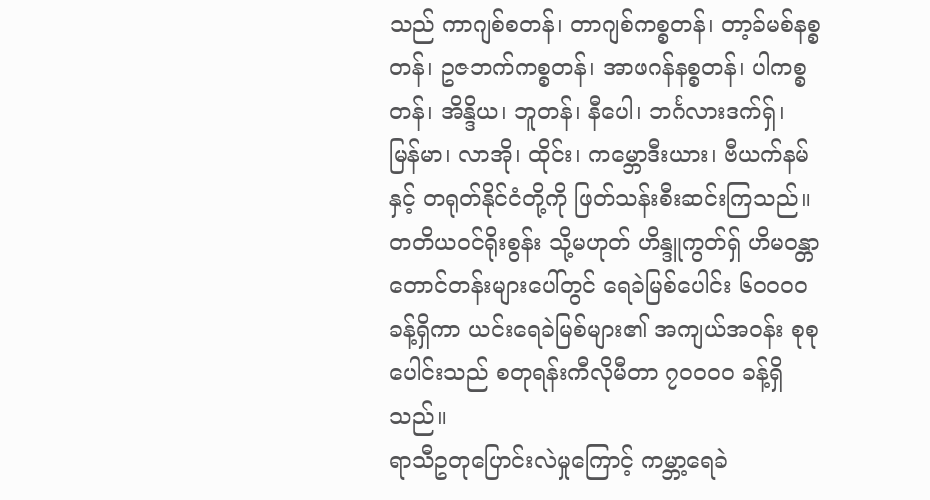သည် ကာဂျစ်စတန်၊ တာဂျစ်ကစ္စတန်၊ တာ့ခ်မစ်နစ္စတန်၊ ဥဇဘက်ကစ္စတန်၊ အာဖဂန်နစ္စတန်၊ ပါကစ္စတန်၊ အိန္ဒိယ၊ ဘူတန်၊ နီပေါ၊ ဘင်္ဂလားဒက်ရှ်၊ မြန်မာ၊ လာအို၊ ထိုင်း၊ ကမ္ဘောဒီးယား၊ ဗီယက်နမ်နှင့် တရုတ်နိုင်ငံတို့ကို ဖြတ်သန်းစီးဆင်းကြသည်။
တတိယဝင်ရိုးစွန်း သို့မဟုတ် ဟိန္ဒူကွတ်ရှ် ဟိမဝန္တာ တောင်တန်းများပေါ်တွင် ရေခဲမြစ်ပေါင်း ၆၀၀၀၀ ခန့်ရှိကာ ယင်းရေခဲမြစ်များ၏ အကျယ်အဝန်း စုစုပေါင်းသည် စတုရန်းကီလိုမီတာ ၇၀၀၀၀ ခန့်ရှိသည်။
ရာသီဥတုပြောင်းလဲမှုကြောင့် ကမ္ဘာ့ရေခဲ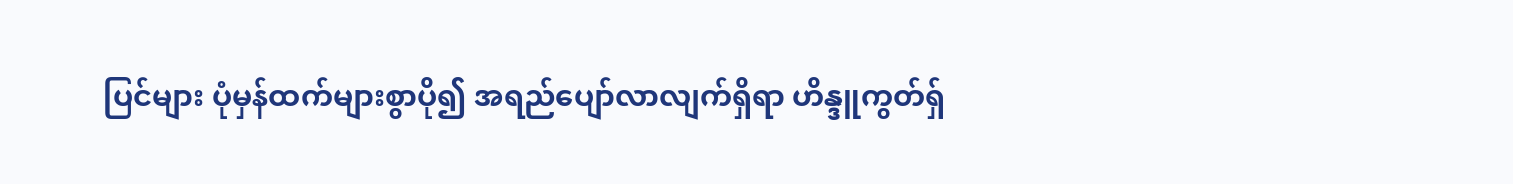ပြင်များ ပုံမှန်ထက်များစွာပို၍ အရည်ပျော်လာလျက်ရှိရာ ဟိန္ဒူကွတ်ရှ်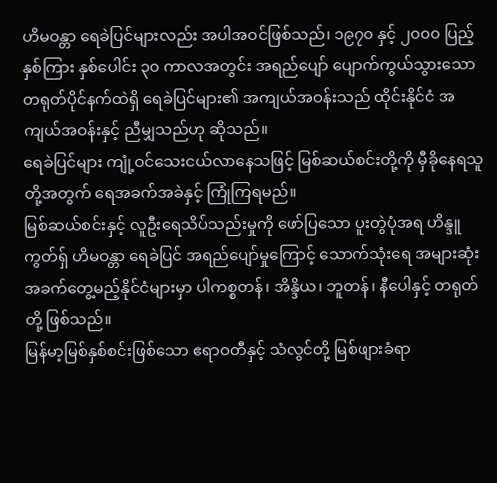ဟိမဝန္တာ ရေခဲပြင်များလည်း အပါအဝင်ဖြစ်သည်၊ ၁၉၇၀ နှင့် ၂၀၀၀ ပြည့်နှစ်ကြား နှစ်ပေါင်း ၃၀ ကာလအတွင်း အရည်ပျော် ပျောက်ကွယ်သွားသော တရုတ်ပိုင်နက်ထဲရှိ ရေခဲပြင်များ၏ အကျယ်အဝန်းသည် ထိုင်းနိုင်ငံ အကျယ်အဝန်းနှင့် ညီမျှသည်ဟု ဆိုသည်။
ရေခဲပြင်များ ကျုံ့ဝင်သေးငယ်လာနေသဖြင့် မြစ်ဆယ်စင်းတို့ကို မှီခိုနေရသူတို့အတွက် ရေအခက်အခဲနှင့် ကြုံကြရမည်။
မြစ်ဆယ်စင်းနှင့် လူဦးရေသိပ်သည်းမှုကို ဖော်ပြသော ပူးတွဲပုံအရ ဟိန္ဒူကွတ်ရှ် ဟိမဝန္တာ ရေခဲပြင် အရည်ပျော်မှုကြောင့် သောက်သုံးရေ အများဆုံးအခက်တွေ့မည့်နိုင်ငံများမှာ ပါကစ္စတန်၊ အိန္ဒိယ၊ ဘူတန်၊ နီပေါနှင့် တရုတ်တို့ ဖြစ်သည်။
မြန်မာ့မြစ်နှစ်စင်းဖြစ်သော ဧရာဝတီနှင့် သံလွင်တို့ မြစ်ဖျားခံရာ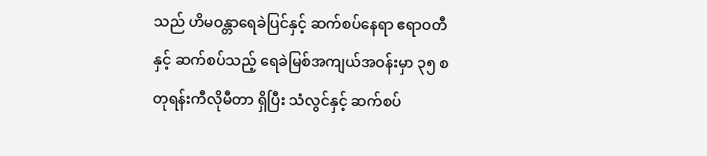သည် ဟိမဝန္တာရေခဲပြင်နှင့် ဆက်စပ်နေရာ ဧရာဝတီနှင့် ဆက်စပ်သည့် ရေခဲမြစ်အကျယ်အဝန်းမှာ ၃၅ စတုရန်းကီလိုမီတာ ရှိပြီး သံလွင်နှင့် ဆက်စပ်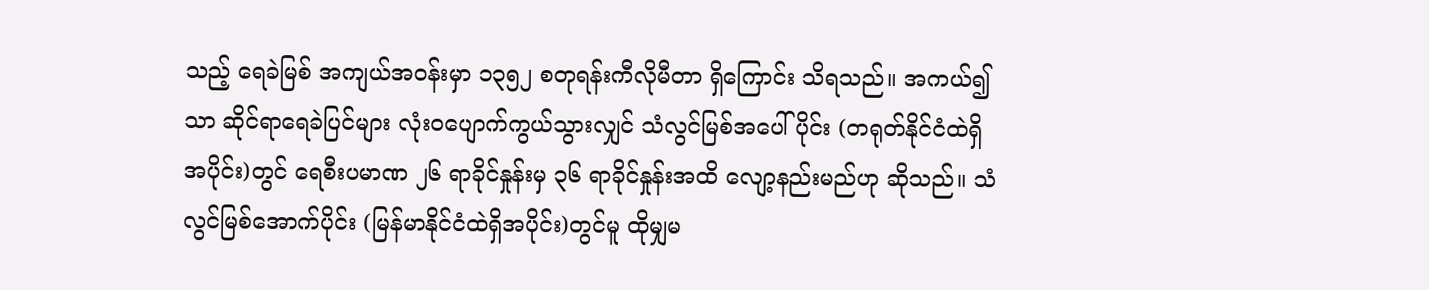သည့် ရေခဲမြစ် အကျယ်အဝန်းမှာ ၁၃၅၂ စတုရန်းကီလိုမီတာ ရှိကြောင်း သိရသည်။ အကယ်၍သာ ဆိုင်ရာရေခဲပြင်များ လုံးဝပျောက်ကွယ်သွားလျှင် သံလွင်မြစ်အပေါ်ပိုင်း (တရုတ်နိုင်ငံထဲရှိအပိုင်း)တွင် ရေစီးပမာဏ ၂၆ ရာခိုင်နှုန်းမှ ၃၆ ရာခိုင်နှုန်းအထိ လျော့နည်းမည်ဟု ဆိုသည်။ သံလွင်မြစ်အောက်ပိုင်း (မြန်မာနိုင်ငံထဲရှိအပိုင်း)တွင်မူ ထိုမျှမ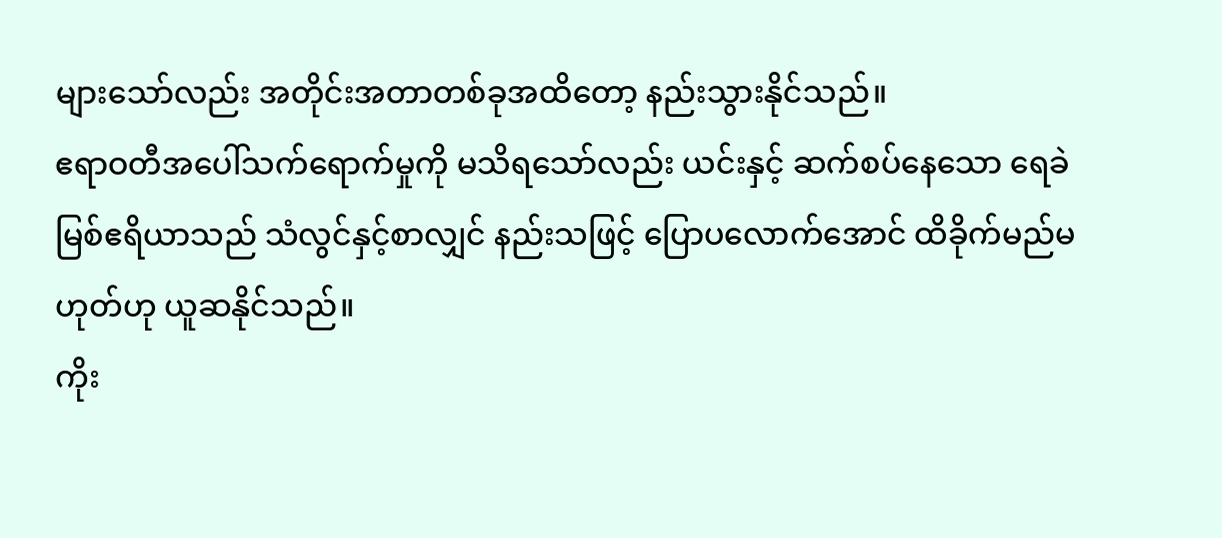များသော်လည်း အတိုင်းအတာတစ်ခုအထိတော့ နည်းသွားနိုင်သည်။
ဧရာဝတီအပေါ်သက်ရောက်မှုကို မသိရသော်လည်း ယင်းနှင့် ဆက်စပ်နေသော ရေခဲမြစ်ဧရိယာသည် သံလွင်နှင့်စာလျှင် နည်းသဖြင့် ပြောပလောက်အောင် ထိခိုက်မည်မဟုတ်ဟု ယူဆနိုင်သည်။
ကိုး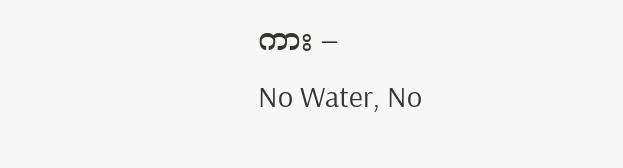ကား –
No Water, No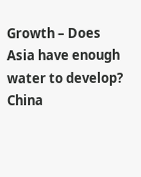Growth – Does Asia have enough water to develop?
China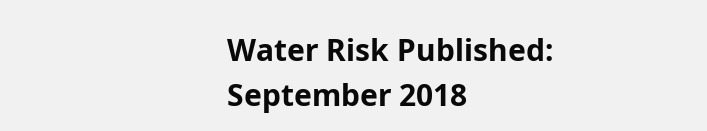Water Risk Published: September 2018